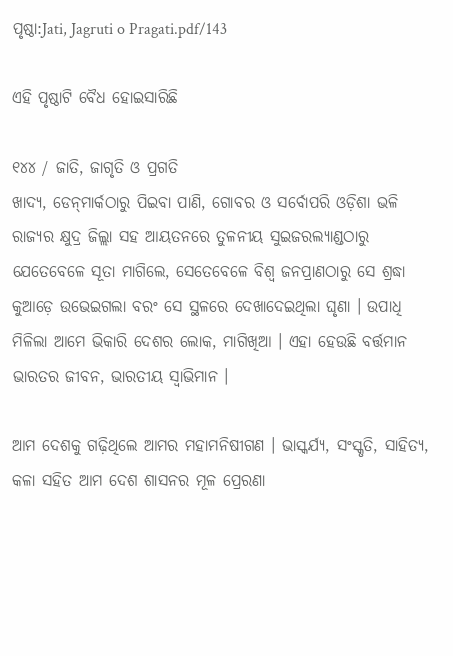ପୃଷ୍ଠା:Jati, Jagruti o Pragati.pdf/143

ଏହି ପୃଷ୍ଠାଟି ବୈଧ ହୋଇସାରିଛି

୧୪୪ / ଜାତି, ଜାଗୃତି ଓ ପ୍ରଗତି
ଖାଦ୍ୟ, ଡେନ୍‌ମାର୍କଠାରୁ ପିଇବା ପାଣି, ଗୋବର ଓ ସର୍ବୋପରି ଓଡ଼ିଶା ଭଳି ରାଜ୍ୟର କ୍ଷୁଦ୍ର ଜିଲ୍ଲା ସହ ଆୟତନରେ ତୁଳନୀୟ ସୁଇଜରଲ୍ୟାଣ୍ଡଠାରୁ ଯେତେବେଳେ ସୂତା ମାଗିଲେ, ସେତେବେଳେ ବିଶ୍ୱ ଜନପ୍ରାଣଠାରୁ ସେ ଶ୍ରଦ୍ଧା କୁଆଡ଼େ ଉଭେଇଗଲା ବରଂ ସେ ସ୍ଥଳରେ ଦେଖାଦେଇଥିଲା ଘୃଣା । ଉପାଧି ମିଳିଲା ଆମେ ଭିକାରି ଦେଶର ଲୋକ, ମାଗିଖିଆ । ଏହା ହେଉଛି ବର୍ତ୍ତମାନ ଭାରତର ଜୀବନ, ଭାରତୀୟ ସ୍ୱାଭିମାନ ।

ଆମ ଦେଶକୁ ଗଢ଼ିଥିଲେ ଆମର ମହାମନିଷୀଗଣ । ଭାସ୍କର୍ଯ୍ୟ, ସଂସ୍କୃତି, ସାହିତ୍ୟ, କଳା ସହିତ ଆମ ଦେଶ ଶାସନର ମୂଳ ପ୍ରେରଣା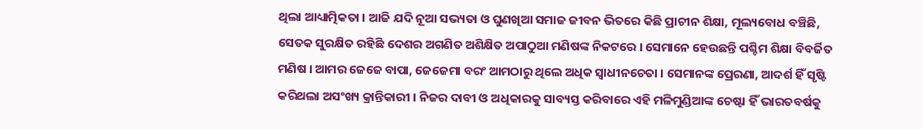ଥିଲା ଆଧ୍ୟାତ୍ମିକତା । ଆଜି ଯଦି ନୂଆ ସଭ୍ୟତା ଓ ଘୁଣଖିଆ ସମାଜ ଜୀବନ ଭିତରେ କିଛି ପ୍ରାଚୀନ ଶିକ୍ଷା, ମୂଲ୍ୟବୋଧ ବଞ୍ଚିଛି, ସେତକ ସୁରକ୍ଷିତ ରହିଛି ଦେଶର ଅଗଣିତ ଅଶିକ୍ଷିତ ଅପାଠୁଆ ମଣିଷଙ୍କ ନିକଟରେ । ସେମାନେ ହେଉଛନ୍ତି ପଶ୍ଚିମ ଶିକ୍ଷା ବିବର୍ଜିତ ମଣିଷ । ଆମର ଜେଜେ ବାପା, ଜେଜେମା ବରଂ ଆମଠାରୁ ଥିଲେ ଅଧିକ ସ୍ୱାଧୀନଚେତା । ସେମାନଙ୍କ ପ୍ରେରଣା, ଆଦର୍ଶ ହିଁ ସୃଷ୍ଟି କରିଥଲା ଅସଂଖ୍ୟ କ୍ରାନ୍ତିକାରୀ । ନିଜର ଦାବୀ ଓ ଅଧିକାରକୁ ସାବ୍ୟସ୍ତ କରିବାରେ ଏହି ମଳିମୁଣ୍ଡିଆଙ୍କ ଚେଷ୍ଟା ହିଁ ଭାରତବର୍ଷକୁ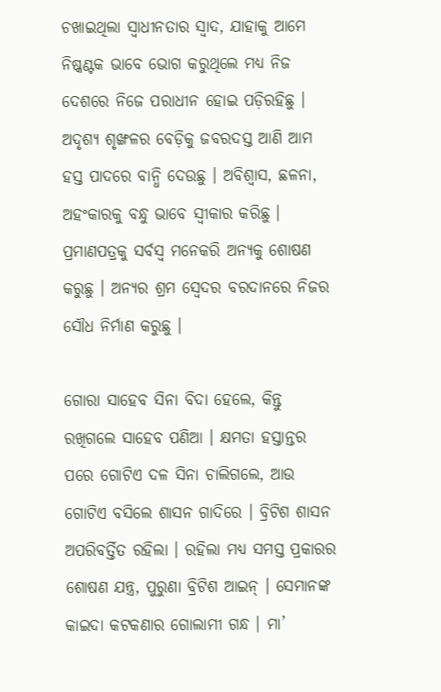ଚଖାଇଥିଲା ସ୍ୱାଧୀନତାର ସ୍ୱାଦ, ଯାହାକୁ ଆମେ ନିଷ୍କଣ୍ଟକ ଭାବେ ଭୋଗ କରୁଥିଲେ ମଧ୍ୟ ନିଜ ଦେଶରେ ନିଜେ ପରାଧୀନ ହୋଇ ପଡ଼ିରହିଛୁ । ଅଦୃଶ୍ୟ ଶୃଙ୍ଖଳର ବେଡ଼ିକୁ ଜବରଦସ୍ତ ଆଣି ଆମ ହସ୍ତ ପାଦରେ ବାନ୍ଧି ଦେଉଛୁ । ଅବିଶ୍ୱାସ, ଛଳନା, ଅହଂକାରକୁ ବନ୍ଧୁ ଭାବେ ସ୍ୱୀକାର କରିଛୁ । ପ୍ରମାଣପତ୍ରକୁ ସର୍ବସ୍ୱ ମନେକରି ଅନ୍ୟକୁ ଶୋଷଣ କରୁଛୁ । ଅନ୍ୟର ଶ୍ରମ ସ୍ୱେଦର ବରଦାନରେ ନିଜର ସୌଧ ନିର୍ମାଣ କରୁଛୁ ।

ଗୋରା ସାହେବ ସିନା ବିଦା ହେଲେ, କିନ୍ତୁ ରଖିଗଲେ ସାହେବ ପଣିଆ । କ୍ଷମତା ହସ୍ତାନ୍ତର ପରେ ଗୋଟିଏ ଦଳ ସିନା ଚାଲିଗଲେ, ଆଉ ଗୋଟିଏ ବସିଲେ ଶାସନ ଗାଦିରେ । ବ୍ରିଟିଶ ଶାସନ ଅପରିବର୍ତ୍ତିତ ରହିଲା । ରହିଲା ମଧ୍ୟ ସମସ୍ତ ପ୍ରକାରର ଶୋଷଣ ଯନ୍ତ୍ର, ପୁରୁଣା ବ୍ରିଟିଶ ଆଇନ୍ । ସେମାନଙ୍କ କାଇଦା କଟକଣାର ଗୋଲାମୀ ଗନ୍ଧ । ମା’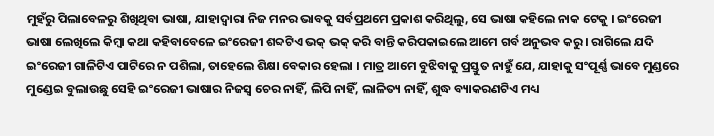ମୁହଁରୁ ପିଲାବେଳରୁ ଶିଖିଥିବା ଭାଷା, ଯାହାଦ୍ୱାରା ନିଜ ମନର ଭାବକୁ ସର୍ବପ୍ରଥମେ ପ୍ରକାଶ କରିଥିଲୁ, ସେ ଭାଷା କହିଲେ ନାକ ଟେକୁ । ଇଂରେଜୀ ଭାଷା ଲେଖିଲେ କିମ୍ବା କଥା କହିବାବେଳେ ଇଂରେଜୀ ଶବ୍ଦଟିଏ ଭକ୍ ଭକ୍ କରି ବାନ୍ତି କରିପକାଇଲେ ଆମେ ଗର୍ବ ଅନୁଭବ କରୁ । ରାଗିଲେ ଯଦି ଇଂରେଜୀ ଗାଳିଟିଏ ପାଟିରେ ନ ପଶିଲା, ତାହେଲେ ଶିକ୍ଷା ବେକାର ହେଲା । ମାତ୍ର ଆମେ ବୁଝିବାକୁ ପ୍ରସ୍ତୁତ ନାହୁଁ ଯେ, ଯାହାକୁ ସଂପୂର୍ଣ୍ଣ ଭାବେ ମୁଣ୍ଡରେ ମୁଣ୍ଡେଇ ବୁଲାଉଛୁ ସେହି ଇଂରେଜୀ ଭାଷାର ନିଜସ୍ୱ ଚେର ନାହିଁ, ଲିପି ନାହିଁ, ଲାଳିତ୍ୟ ନାହିଁ, ଶୁଦ୍ଧ ବ୍ୟାକରଣଟିଏ ମଧ୍ୟ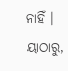ନାହିଁ । ୟାଠାରୁ,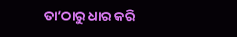ତା’ଠାରୁ ଧାର କରି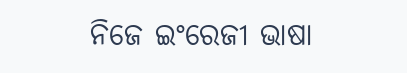ନିଜେ ଇଂରେଜୀ ଭାଷା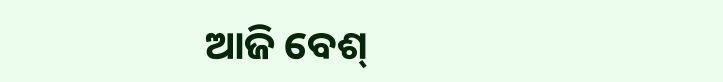ଆଜି ବେଶ୍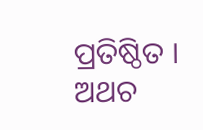ପ୍ରତିଷ୍ଠିତ । ଅଥଚ